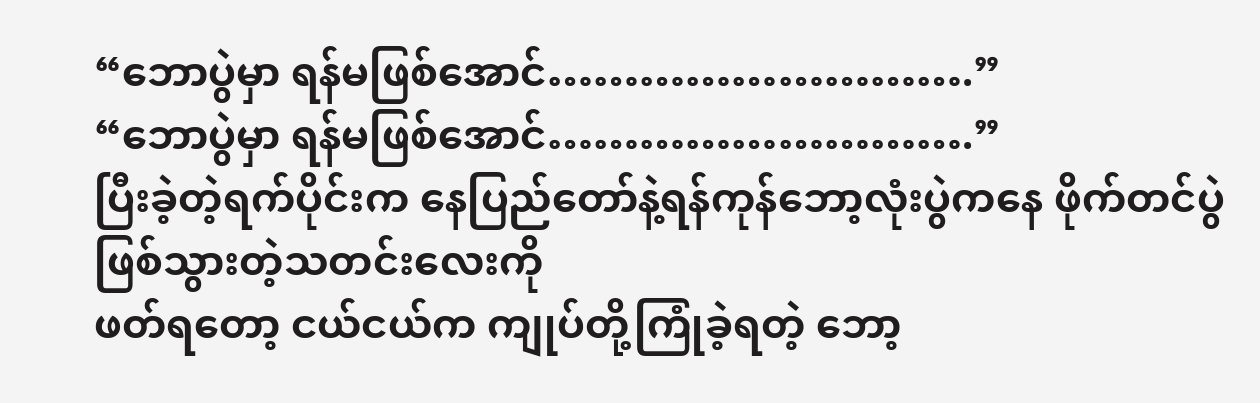“ဘောပွဲမှာ ရန်မဖြစ်အောင်……………………….”
“ဘောပွဲမှာ ရန်မဖြစ်အောင်……………………….”
ပြီးခဲ့တဲ့ရက်ပိုင်းက နေပြည်တော်နဲ့ရန်ကုန်ဘော့လုံးပွဲကနေ ဖိုက်တင်ပွဲဖြစ်သွားတဲ့သတင်းလေးကို
ဖတ်ရတော့ ငယ်ငယ်က ကျုပ်တို့ကြုံခဲ့ရတဲ့ ဘော့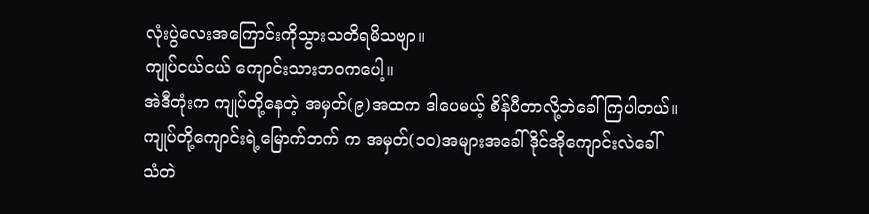လုံးပွဲလေးအကြောင်းကိုသွားသတိရမိသဗျာ။
ကျုပ်ငယ်ငယ် ကျောင်းသားဘဝကပေါ့။
အဲဒီတုံးက ကျုပ်တို့နေတဲ့ အမှတ်(၉)အထက ဒါပေမယ့် စိန်ပီတာလို့ဘဲခေါ်ကြပါတယ်။
ကျုပ်တို့ကျောင်းရဲ့မြောက်ဘက် က အမှတ်(၁၀)အများအခေါ် ဒိုင်အိုကျောင်းလဲခေါ်
သံတဲ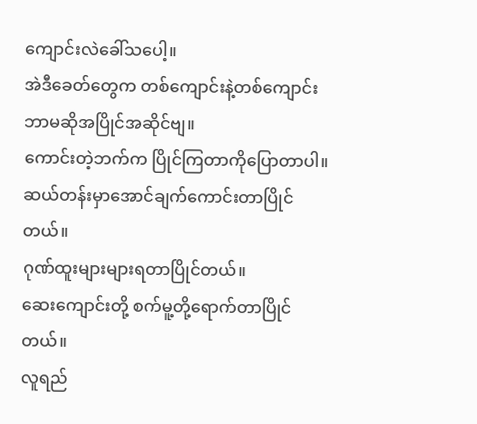ကျောင်းလဲခေါ်သပေါ့။
အဲဒီခေတ်တွေက တစ်ကျောင်းနဲ့တစ်ကျောင်း ဘာမဆိုအပြိုင်အဆိုင်ဗျ။
ကောင်းတဲ့ဘက်က ပြိုင်ကြတာကိုပြောတာပါ။
ဆယ်တန်းမှာအောင်ချက်ကောင်းတာပြိုင်တယ်။
ဂုဏ်ထူးများများရတာပြိုင်တယ်။
ဆေးကျောင်းတို့ စက်မူ့တို့ရောက်တာပြိုင်တယ်။
လူရည်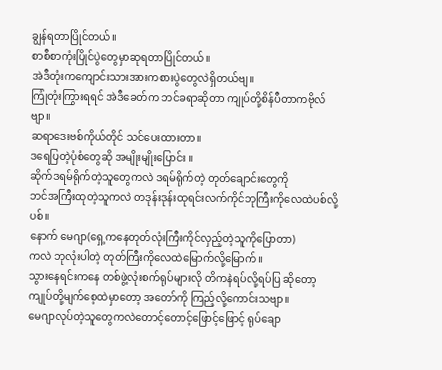ချွန်ရတာပြိုင်တယ်။
စာစီစာကုံးပြိုင်ပွဲတွေမှာဆုရတာပြိုင်တယ်။
အဲဒီတုံးကကျောင်းသားအားကစားပွဲတွေလဲရှိတယ်ဗျ။
ကြုံတုံးကြွားရရင် အဲဒီခေတ်က ဘင်ခရာဆိုတာ ကျုပ်တို့စိန်ပီတာကဗိုလ်ဗျာ။
ဆရာဒေးဗစ်ကိုယ်တိုင် သင်ပေးထားတာ။
ဒရေပြတဲ့ပုံစံတွေဆို အမျိုးမျိုးပြောင်း ။
ဆိုက်ဒရမ်ရိုက်တဲ့သူတွေကလဲ ဒရမ်ရိုက်တဲ့ တုတ်ချောင်းတွေကို
ဘင်အကြီးထုတဲ့သူကလဲ တဒုန်းဒုန်းထုရင်းလက်ကိုင်ဘုကြီးကိုလေထဲပစ်လို့ပစ်။
နောက် မေဂျာ(ရှေ့ကနေတုတ်လုံးကြီးကိုင်လှည့်တဲ့သူကိုပြောတာ)
ကလဲ ဘုလုံးပါတဲ့ တုတ်ကြီးကိုလေထဲမြောက်လို့မြောက်။
သွားနေရင်းကနေ တစ်ဖွဲ့လုံးစက်ရုပ်များလို တိကနဲရပ်လို့ရပ်ပြ ဆိုတော့
ကျုပ်တို့မျက်စေ့ထဲမှာတော့ အတော်ကို ကြည့်လို့ကောင်းသဗျာ။
မေဂျာလုပ်တဲ့သူတွေကလဲတောင့်တောင့်ဖြောင့်ဖြောင့် ရုပ်ချော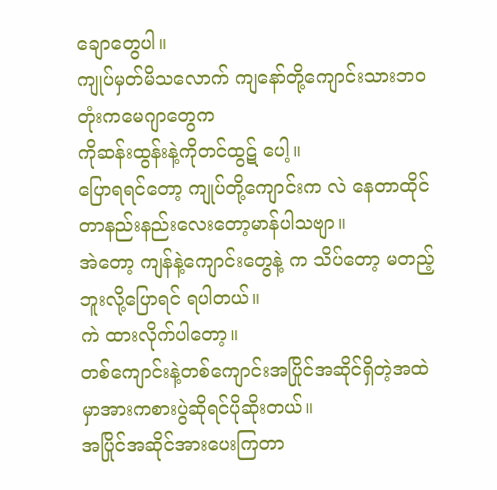ချောတွေပါ။
ကျုပ်မှတ်မိသလောက် ကျနော်တို့ကျောင်းသားဘဝတုံးကမေဂျာတွေက
ကိုဆန်းထွန်းနဲ့ကိုတင်ထွဋ် ပေါ့။
ပြောရရင်တော့ ကျုပ်တို့ကျောင်းက လဲ နေတာထိုင်တာနည်းနည်းလေးတော့မာန်ပါသဗျာ။
အဲတော့ ကျန်နဲ့ကျောင်းတွေနဲ့ က သိပ်တော့ မတည့်ဘူးလို့ပြောရင် ရပါတယ်။
ကဲ ထားလိုက်ပါတော့။
တစ်ကျောင်းနဲ့တစ်ကျောင်းအပြိုင်အဆိုင်ရှိတဲ့အထဲမှာအားကစားပွဲဆိုရင်ပိုဆိုးတယ်။
အပြိုင်အဆိုင်အားပေးကြတာ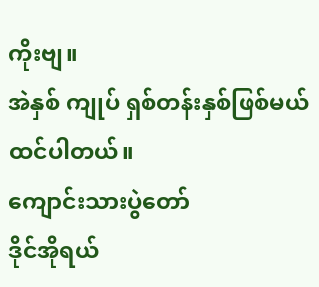ကိုးဗျ။
အဲနှစ် ကျုပ် ရှစ်တန်းနှစ်ဖြစ်မယ်ထင်ပါတယ်။
ကျောင်းသားပွဲတော်
ဒိုင်အိုရယ်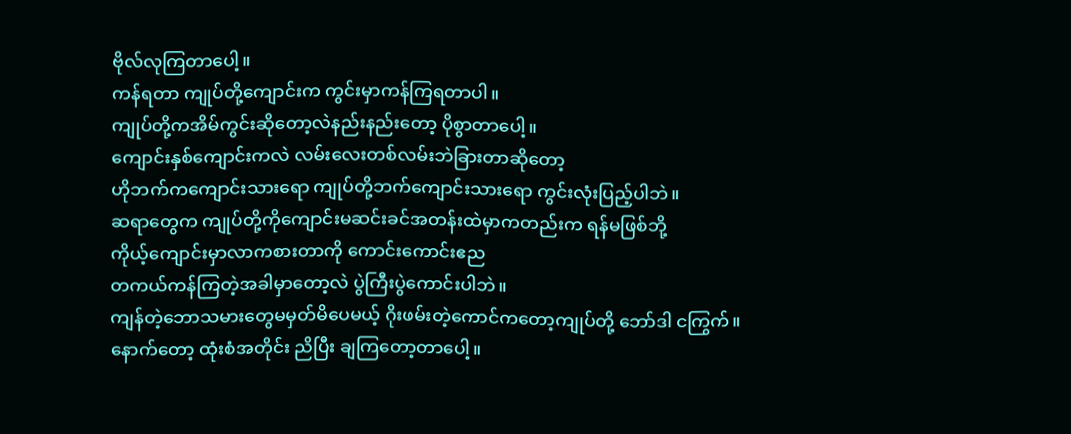ဗိုလ်လုကြတာပေါ့။
ကန်ရတာ ကျုပ်တို့ကျောင်းက ကွင်းမှာကန်ကြရတာပါ။
ကျုပ်တို့ကအိမ်ကွင်းဆိုတော့လဲနည်းနည်းတော့ ပိုစွာတာပေါ့။
ကျောင်းနှစ်ကျောင်းကလဲ လမ်းလေးတစ်လမ်းဘဲခြားတာဆိုတော့
ဟိုဘက်ကကျောင်းသားရော ကျုပ်တို့ဘက်ကျောင်းသားရော ကွင်းလုံးပြည့်ပါဘဲ။
ဆရာတွေက ကျုပ်တို့ကိုကျောင်းမဆင်းခင်အတန်းထဲမှာကတည်းက ရန်မဖြစ်ဘို့
ကိုယ့်ကျောင်းမှာလာကစားတာကို ကောင်းကောင်းဧည
တကယ်ကန်ကြတဲ့အခါမှာတော့လဲ ပွဲကြီးပွဲကောင်းပါဘဲ။
ကျန်တဲ့ဘောသမားတွေမမှတ်မိပေမယ့် ဂိုးဖမ်းတဲ့ကောင်ကတော့ကျုပ်တို့ ဘော်ဒါ ငကြွက်။
နောက်တော့ ထုံးစံအတိုင်း ညိပြီး ချကြတော့တာပေါ့။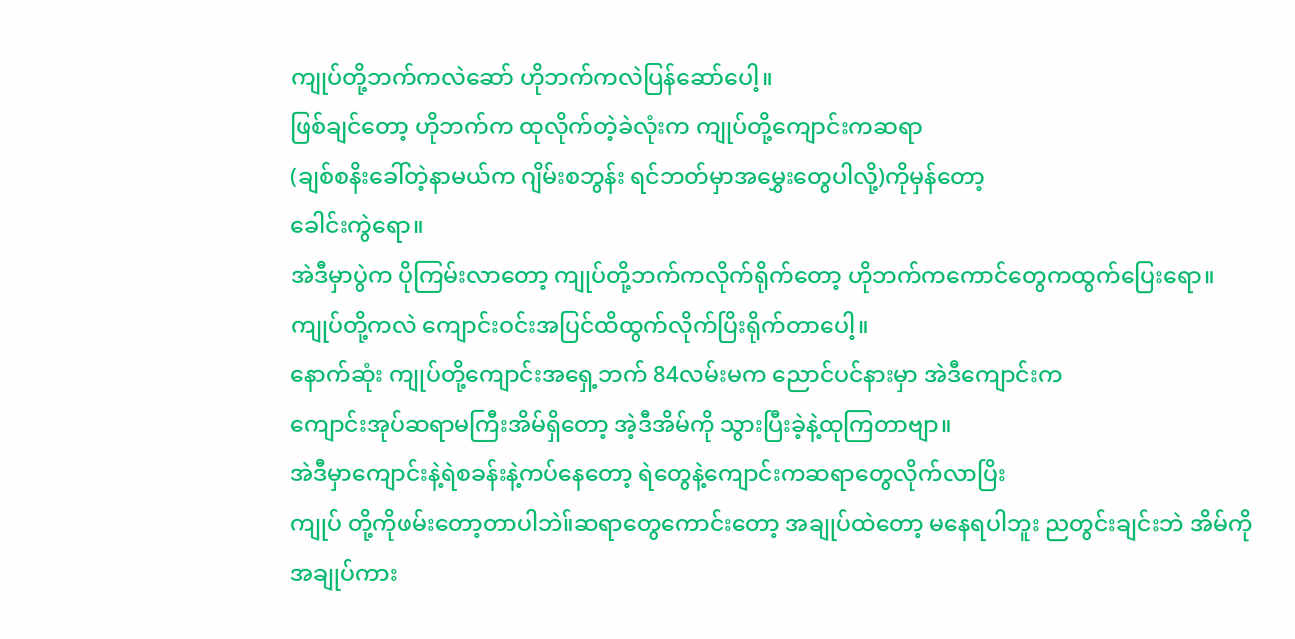ကျုပ်တို့ဘက်ကလဲဆော် ဟိုဘက်ကလဲပြန်ဆော်ပေါ့။
ဖြစ်ချင်တော့ ဟိုဘက်က ထုလိုက်တဲ့ခဲလုံးက ကျုပ်တို့ကျောင်းကဆရာ
(ချစ်စနိးခေါ်တဲ့နာမယ်က ဂျိမ်းစဘွန်း ရင်ဘတ်မှာအမွှေးတွေပါလို့)ကိုမှန်တော့
ခေါင်းကွဲရော။
အဲဒီမှာပွဲက ပိုကြမ်းလာတော့ ကျုပ်တို့ဘက်ကလိုက်ရိုက်တော့ ဟိုဘက်ကကောင်တွေကထွက်ပြေးရော။
ကျုပ်တို့ကလဲ ကျောင်းဝင်းအပြင်ထိထွက်လိုက်ပြိးရိုက်တာပေါ့။
နောက်ဆုံး ကျုပ်တို့ကျောင်းအရှေ့ဘက် 84လမ်းမက ညောင်ပင်နားမှာ အဲဒီကျောင်းက
ကျောင်းအုပ်ဆရာမကြီးအိမ်ရှိတော့ အဲ့ဒီအိမ်ကို သွားပြီးခဲ့နဲ့ထုကြတာဗျာ။
အဲဒီမှာကျောင်းနဲ့ရဲစခန်းနဲ့ကပ်နေတော့ ရဲတွေနဲ့ကျောင်းကဆရာတွေလိုက်လာပြိး
ကျုပ် တို့ကိုဖမ်းတော့တာပါဘဲ။်ဆရာတွေကောင်းတော့ အချုပ်ထဲတော့ မနေရပါဘူး ညတွင်းချင်းဘဲ အိမ်ကိုအချုပ်ကား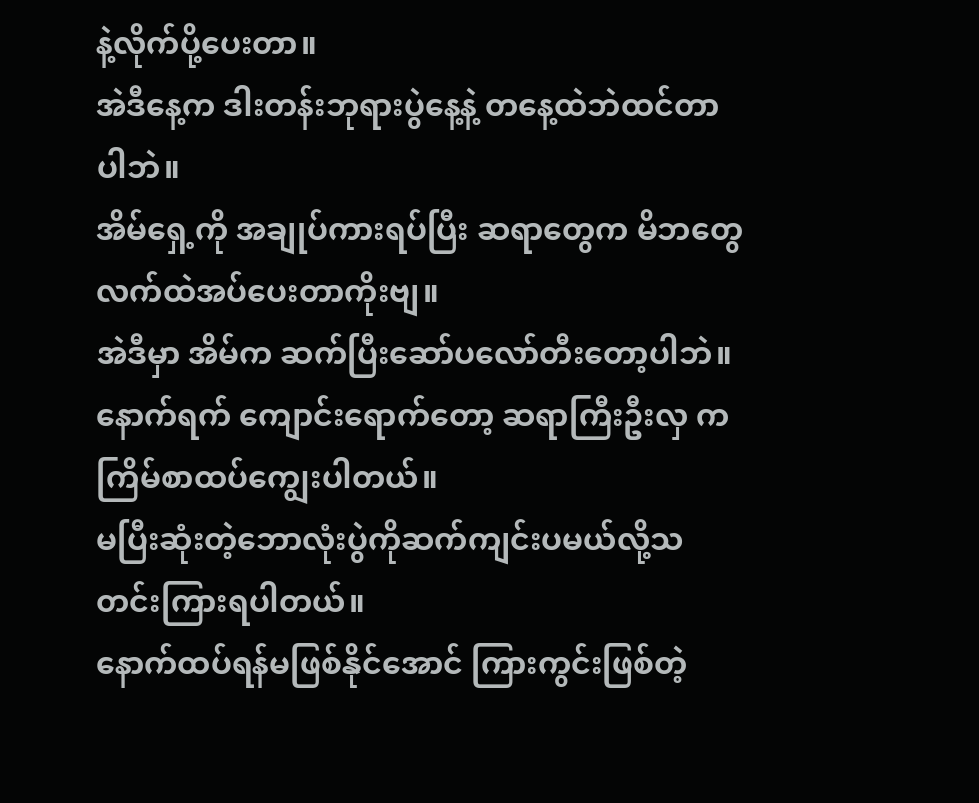နဲ့လိုက်ပို့ပေးတာ။
အဲဒီနေ့က ဒါးတန်းဘုရားပွဲနေ့နဲ့ တနေ့ထဲဘဲထင်တာပါဘဲ။
အိမ်ရှေ့ကို အချုပ်ကားရပ်ပြီး ဆရာတွေက မိဘတွေလက်ထဲအပ်ပေးတာကိုးဗျ။
အဲဒီမှာ အိမ်က ဆက်ပြီးဆော်ပလော်တီးတော့ပါဘဲ။
နောက်ရက် ကျောင်းရောက်တော့ ဆရာကြီးဦးလှ က ကြိမ်စာထပ်ကျွေးပါတယ်။
မပြီးဆုံးတဲ့ဘောလုံးပွဲကိုဆက်ကျင်းပမယ်လို့သတင်းကြားရပါတယ်။
နောက်ထပ်ရန်မဖြစ်နိုင်အောင် ကြားကွင်းဖြစ်တဲ့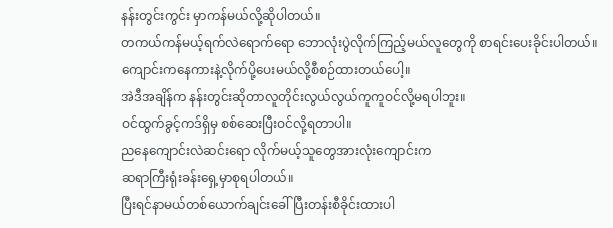နန်းတွင်းကွင်း မှာကန်မယ်လို့ဆိုပါတယ်။
တကယ်ကန်မယ့်ရက်လဲရောက်ရော ဘောလုံးပွဲလိုက်ကြည့်မယ်လူတွေကို စာရင်းပေးခိုင်းပါတယ်။
ကျောင်းကနေကားနဲ့လိုက်ပို့ပေးမယ်လို့စီစဉ်ထားတယ်ပေါ့။
အဲဒီအချိန်က နန်းတွင်းဆိုတာလူတိုင်းလွယ်လွယ်ကူကူဝင်လို့မရပါဘူး။
ဝင်ထွက်ခွင့်ကဒ်ရှိမှ စစ်ဆေးပြီးဝင်လို့ရတာပါ။
ညနေကျောင်းလဲဆင်းရော လိုက်မယ့်သူတွေအားလုံးကျောင်းက
ဆရာကြီးရုံးခန်းရှေ့မှာစုရပါတယ်။
ပြီးရင်နာမယ်တစ်ယောက်ချင်းခေါ်ပြီးတန်းစီခိုင်းထားပါ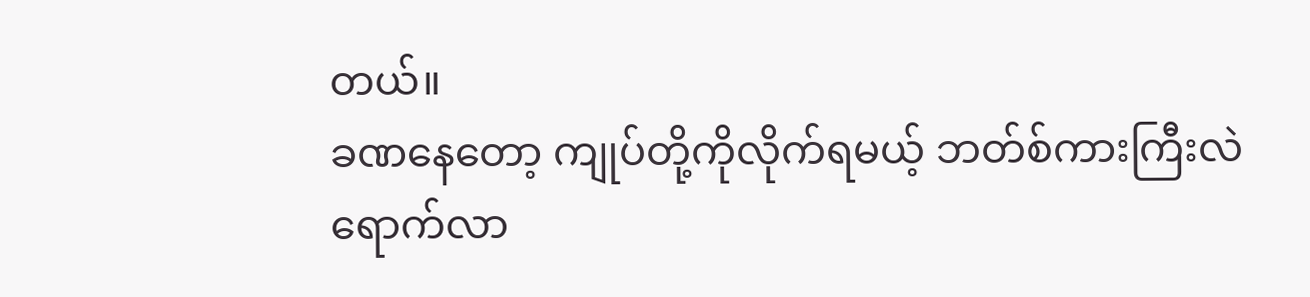တယ်။
ခဏနေတော့ ကျုပ်တို့ကိုလိုက်ရမယ့် ဘတ်စ်ကားကြီးလဲရောက်လာ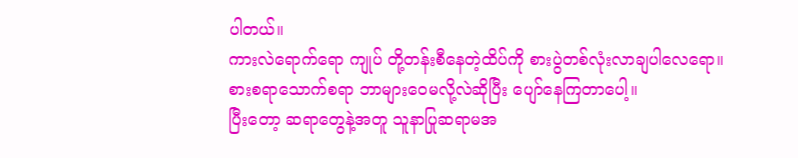ပါတယ်။
ကားလဲရောက်ရော ကျုပ် တို့တန်းစီနေတဲ့ထိပ်ကို စားပွဲတစ်လုံးလာချပါလေရော။
စားစရာသောက်စရာ ဘာများဝေမလို့လဲဆိုပြီး ပျော်နေကြတာပေါ့။
ပြီးတော့ ဆရာတွေနဲ့အတူ သူနာပြုဆရာမအ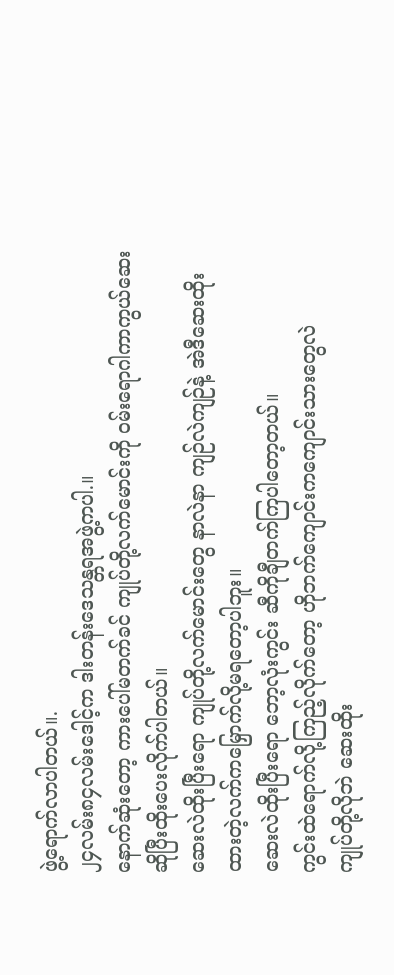ဖွဲ့ရောက်လာပါတယ်။.
၂၄လမ်း၈၄လမ်းဒေါင့်က ဒါးတန်းဒေသန္တရအဖွဲ့ကပါ.။
နောက်ဆုံးတော့ ကားပေါ်မတက်ခင် ကျုပ်တို့လက်မောင်းကို ဝမ်းရောဂါကာကွယ်ဆေး
ဆိုပြီးထိုးပေးလိုက်ပါတယ်။
ဆေးလဲထိုးပြီးရော ကျုပ်တို့လက်မောင်းတွေ နာလဲနာ ကျဉ်လဲကျဉ်နဲ့ အဲဒီဆေးထိုး
ထားတဲ့လက်ကမြှောက်လို့မရတော့ပါဘူး။
ဆေးလဲထိုးပြီးရော ဘော့လုံးကွင်း ဆီကိုချီတက်ကြပါတော့တယ်။
ကွင်းထဲရောက်လို့ကြည့်လိုက်တော့ ဟိုဘက်ကျောင်းကကျောင်းသားတွေလဲ
ကျုပ်တို့လိုဘဲ ဆေးထိုး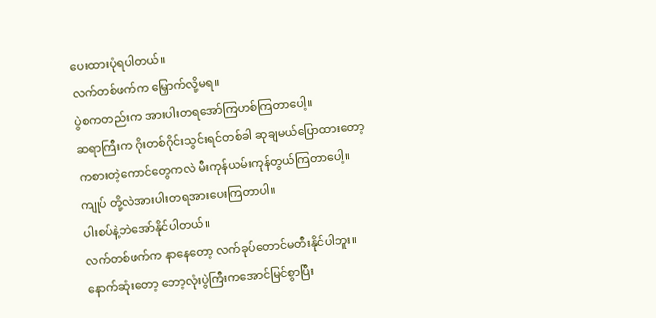ပေးထားပုံရပါတယ်။
လက်တစ်ဖက်က မြှောက်လို့မရ။
ပွဲစကတည်းက အားပါးတရအော်ကြဟစ်ကြတာပေါ့။
ဆရာကြီးက ဂိုးတစ်ဂိုင်းသွင်းရင်တစ်ခါ ဆုချမယ်ပြောထားတော့
ကစားတဲ့ကောင်တွေကလဲ မီးကုန်ယမ်းကုန်တွယ်ကြတာပေါ့။
ကျုပ် တို့လဲအားပါးတရအားပေးကြတာပါ။
ပါးစပ်နဲ့ဘဲအော်နိုင်ပါတယ်။
လက်တစ်ဖက်က နာနေတော့ လက်ခုပ်တောင်မတီးနိုင်ပါဘူး။
နောက်ဆုံးတော့ ဘော့လုံးပွဲကြီးကအောင်မြင်စွာပြီး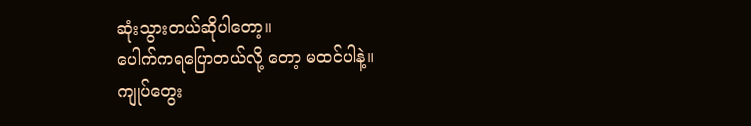ဆုံးသွားတယ်ဆိုပါတော့။
ပေါက်ကရပြောတယ်လို့ တော့ မထင်ပါနဲ့။
ကျုပ်တွေး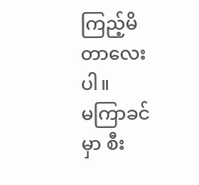ကြည့်မိတာလေးပါ။
မကြာခင်မှာ စီး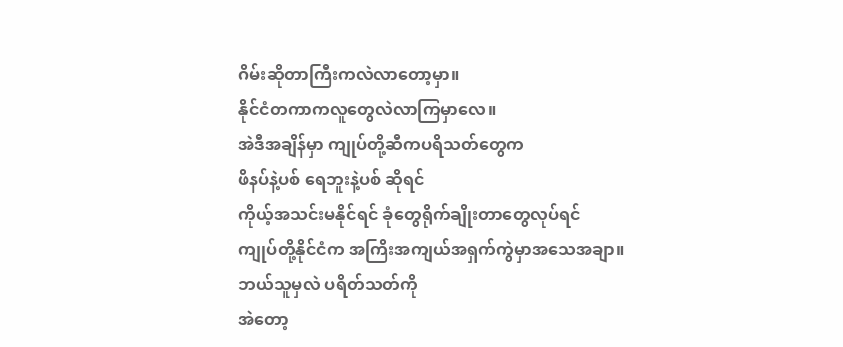ဂိမ်းဆိုတာကြီးကလဲလာတော့မှာ။
နိုင်ငံတကာကလူတွေလဲလာကြမှာလေ။
အဲဒီအချိန်မှာ ကျုပ်တို့ဆီကပရိသတ်တွေက
ဖိနပ်နဲ့ပစ် ရေဘူးနဲ့ပစ် ဆိုရင်
ကိုယ့်အသင်းမနိုင်ရင် ခုံတွေရိုက်ချိုးတာတွေလုပ်ရင်
ကျုပ်တို့နိုင်ငံက အကြိးအကျယ်အရှက်ကွဲမှာအသေအချာ။
ဘယ်သူမှလဲ ပရိတ်သတ်ကို
အဲတော့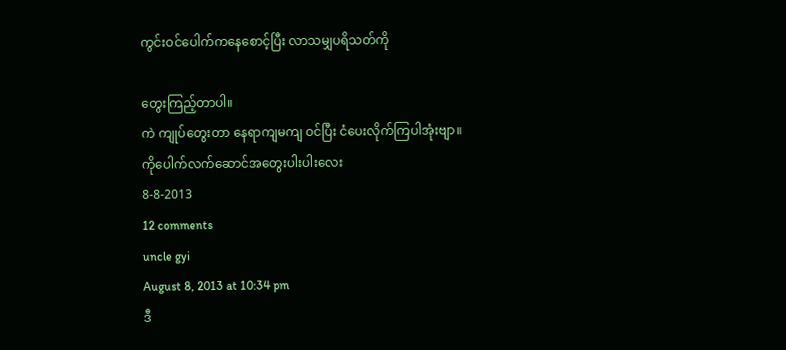ကွင်းဝင်ပေါက်ကနေစောင့်ပြီး လာသမျှပရိသတ်ကို

တွေးကြည့်တာပါ။
ကဲ ကျုပ်တွေးတာ နေရာကျမကျ ဝင်ပြီး ငံပေးလိုက်ကြပါအုံးဗျာ။
ကိုပေါက်လက်ဆောင်အတွေးပါးပါးလေး
8-8-2013
12 comments
uncle gyi
August 8, 2013 at 10:34 pm
ဒီ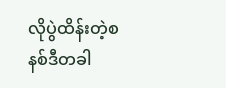လိုပွဲထိန်းတဲ့စနစ်ဒီတခါ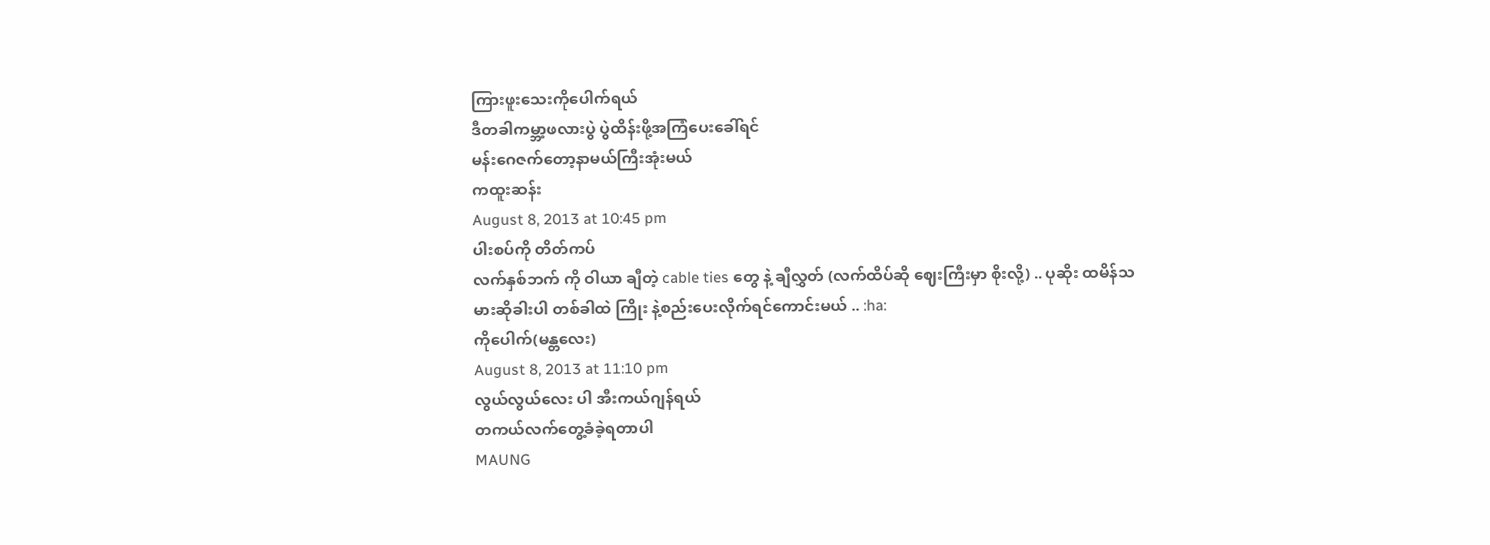ကြားဖူးသေးကိုပေါက်ရယ်
ဒီတခါကမ္ဘာ့ဖလားပွဲ ပွဲထိန်းဖို့အကြံပေးခေါ်ရင်
မန်းဂေဇက်တော့နာမယ်ကြီးအုံးမယ်
ကထူးဆန်း
August 8, 2013 at 10:45 pm
ပါးစပ်ကို တိတ်ကပ်
လက်နှစ်ဘက် ကို ဝါယာ ချီတဲ့ cable ties တွေ နဲ့ ချီလွှတ် (လက်ထိပ်ဆို ဈေးကြီးမှာ စိုးလို့) .. ပုဆိုး ထမိန်သမားဆိုခါးပါ တစ်ခါထဲ ကြိုး နဲ့စည်းပေးလိုက်ရင်ကောင်းမယ် .. :ha:
ကိုပေါက်(မန္တလေး)
August 8, 2013 at 11:10 pm
လွယ်လွယ်လေး ပါ အီးကယ်ဂျန်ရယ်
တကယ်လက်တွေ့ခံခဲ့ရတာပါ
MAUNG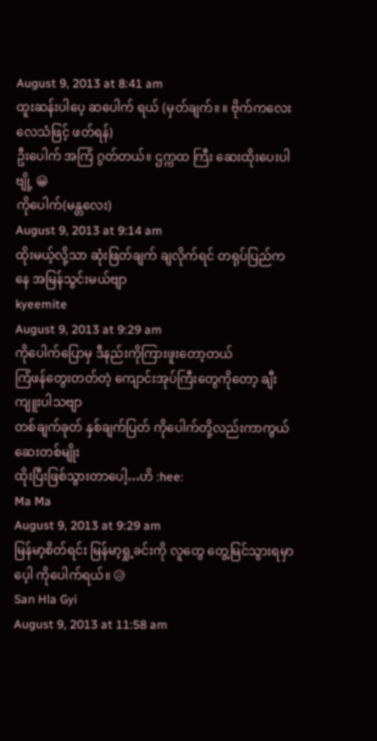August 9, 2013 at 8:41 am
ထူးဆန်းပါပေ့ ဆပေါက် ရယ် (မှတ်ချက်။ ။ ဗိုက်ကလေး လေသံဖြင့် ဖတ်ရန်)
ဦးပေါက် အကြံ ဂွတ်တယ်။ ဌက္ကထ ကြီး ဆေးထိုးပေးပါဗျို့ 😀
ကိုပေါက်(မန္တလေး)
August 9, 2013 at 9:14 am
ထိုးမယ့်လို့သာ ဆုံးဖြတ်ချက် ချလိုက်ရင် တရုပ်ပြည်ကနေ အမြန်သွင်းမယ်ဗျာ
kyeemite
August 9, 2013 at 9:29 am
ကိုပေါက်ပြောမှ ဒီနည်းကိုကြားဖူးတော့တယ်
ကြံဖန်တွေးတတ်တဲ့ ကျောင်းအုပ်ကြီးတွေကိုတော့ ချီးကျူးပါသဗျာ
တစ်ချက်ခုတ် နှစ်ချက်ပြတ် ကိုပေါက်တို့လည်းကာကွယ်ဆေးတစ်မျိုး
ထိုးပြီးဖြစ်သွားတာပေါ့…ဟိ :hee:
Ma Ma
August 9, 2013 at 9:29 am
မြန်မာ့စိတ်ရင်း မြန်မာ့ရှု့ခင်းကို လူတွေ တွေ့မြင်သွားရမှာပေ့ါ ကိုပေါက်ရယ်။ 😥
San Hla Gyi
August 9, 2013 at 11:58 am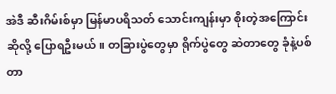အဲဒီ ဆီးဂိမ်းစ်မှာ မြန်မာပရိသတ် သောင်းကျန်းမှာ စိုးတဲ့အကြောင်းဆိုလို့ ပြောရဦးမယ်။ တခြားပွဲတွေမှာ ရိုက်ပွဲတွေ ဆဲတာတွေ ခုံနဲ့ပစ်တာ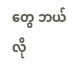တွေ ဘယ်လို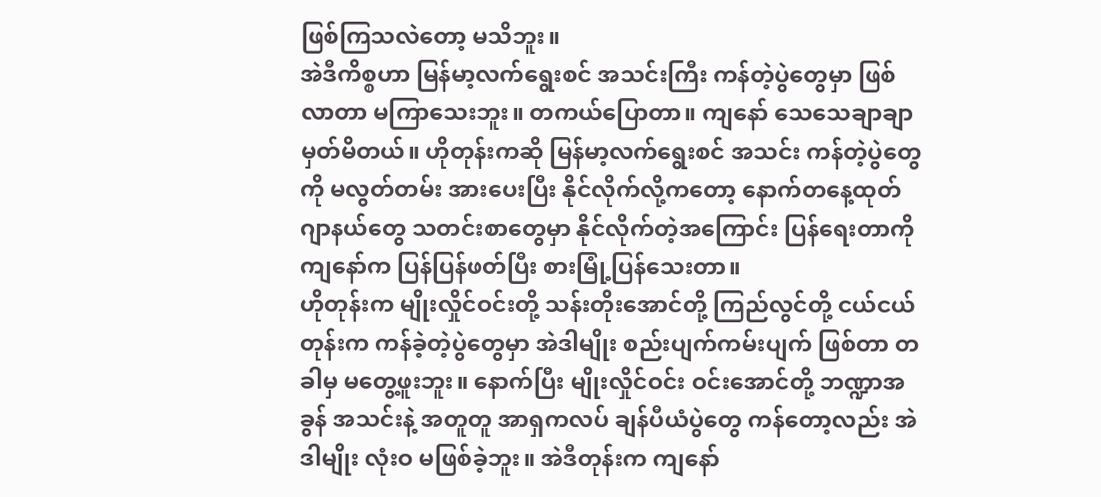ဖြစ်ကြသလဲတော့ မသိဘူး။
အဲဒီကိစ္စဟာ မြန်မာ့လက်ရွေးစင် အသင်းကြီး ကန်တဲ့ပွဲတွေမှာ ဖြစ်လာတာ မကြာသေးဘူး။ တကယ်ပြောတာ။ ကျနော် သေသေချာချာ မှတ်မိတယ်။ ဟိုတုန်းကဆို မြန်မာ့လက်ရွေးစင် အသင်း ကန်တဲ့ပွဲတွေကို မလွတ်တမ်း အားပေးပြီး နိုင်လိုက်လို့ကတော့ နောက်တနေ့ထုတ် ဂျာနယ်တွေ သတင်းစာတွေမှာ နိုင်လိုက်တဲ့အကြောင်း ပြန်ရေးတာကို ကျနော်က ပြန်ပြန်ဖတ်ပြီး စားမြုံ့ပြန်သေးတာ။
ဟိုတုန်းက မျိုးလှိုင်ဝင်းတို့ သန်းတိုးအောင်တို့ ကြည်လွင်တို့ ငယ်ငယ်တုန်းက ကန်ခဲ့တဲ့ပွဲတွေမှာ အဲဒါမျိုး စည်းပျက်ကမ်းပျက် ဖြစ်တာ တခါမှ မတွေ့ဖူးဘူး။ နောက်ပြီး မျိုးလှိုင်ဝင်း ဝင်းအောင်တို့ ဘဏ္ဍာအခွန် အသင်းနဲ့ အတူတူ အာရှကလပ် ချန်ပီယံပွဲတွေ ကန်တော့လည်း အဲဒါမျိုး လုံးဝ မဖြစ်ခဲ့ဘူး။ အဲဒီတုန်းက ကျနော်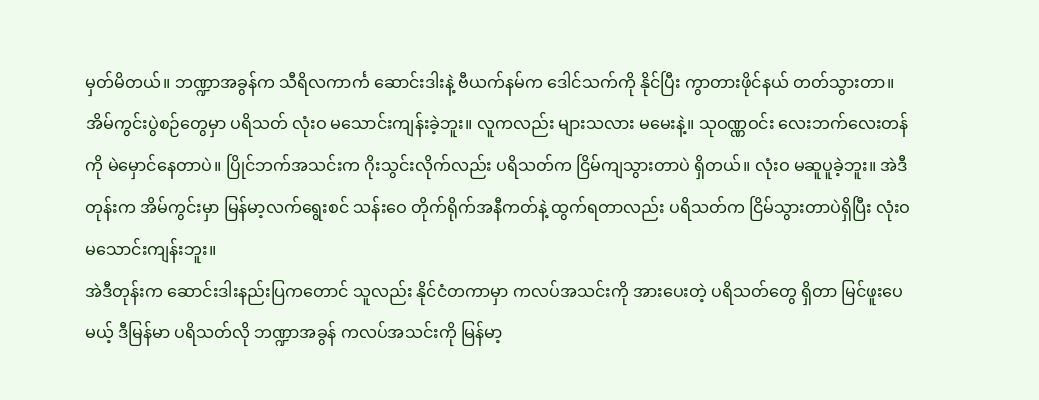မှတ်မိတယ်။ ဘဏ္ဍာအခွန်က သီရိလကာင်္က ဆောင်းဒါးနဲ့ ဗီယက်နမ်က ဒေါင်သက်ကို နိုင်ပြီး ကွာတားဖိုင်နယ် တတ်သွားတာ။ အိမ်ကွင်းပွဲစဉ်တွေမှာ ပရိသတ် လုံးဝ မသောင်းကျန်းခဲ့ဘူး။ လူကလည်း များသလား မမေးနဲ့။ သုဝဏ္ဏဝင်း လေးဘက်လေးတန်ကို မဲမှောင်နေတာပဲ။ ပြိုင်ဘက်အသင်းက ဂိုးသွင်းလိုက်လည်း ပရိသတ်က ငြိမ်ကျသွားတာပဲ ရှိတယ်။ လုံးဝ မဆူပူခဲ့ဘူး။ အဲဒီတုန်းက အိမ်ကွင်းမှာ မြန်မာ့လက်ရွေးစင် သန်းဝေ တိုက်ရိုက်အနီကတ်နဲ့ ထွက်ရတာလည်း ပရိသတ်က ငြိမ်သွားတာပဲရှိပြီး လုံးဝမသောင်းကျန်းဘူး။
အဲဒီတုန်းက ဆောင်းဒါးနည်းပြကတောင် သူလည်း နိုင်ငံတကာမှာ ကလပ်အသင်းကို အားပေးတဲ့ ပရိသတ်တွေ ရှိတာ မြင်ဖူးပေမယ့် ဒီမြန်မာ ပရိသတ်လို ဘဏ္ဍာအခွန် ကလပ်အသင်းကို မြန်မာ့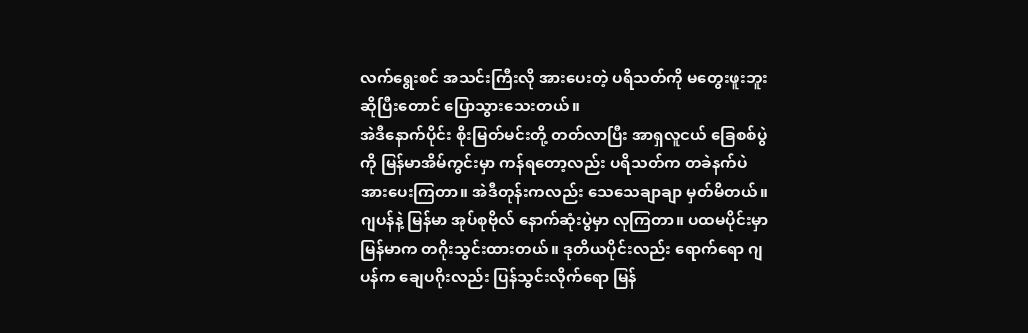လက်ရွေးစင် အသင်းကြီးလို အားပေးတဲ့ ပရိသတ်ကို မတွေးဖူးဘူး ဆိုပြီးတောင် ပြောသွားသေးတယ်။
အဲဒီနောက်ပိုင်း စိုးမြတ်မင်းတို့ တတ်လာပြီး အာရှလူငယ် ခြေစစ်ပွဲကို မြန်မာအိမ်ကွင်းမှာ ကန်ရတော့လည်း ပရိသတ်က တခဲနက်ပဲ အားပေးကြတာ။ အဲဒီတုန်းကလည်း သေသေချာချာ မှတ်မိတယ်။ ဂျပန်နဲ့ မြန်မာ အုပ်စုဗိုလ် နောက်ဆုံးပွဲမှာ လုကြတာ။ ပထမပိုင်းမှာ မြန်မာက တဂိုးသွင်းထားတယ်။ ဒုတိယပိုင်းလည်း ရောက်ရော ဂျပန်က ချေပဂိုးလည်း ပြန်သွင်းလိုက်ရော မြန်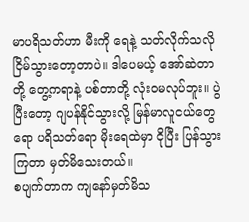မာပရိသတ်ဟာ မီးကို ရေနဲ့ သတ်လိုက်သလို ငြိမ်သွားတော့တာပဲ။ ဒါပေမယ့် အော်ဆဲတာတို့ တွေ့ကရာနဲ့ ပစ်တာတို့ လုံးဝမလုပ်ဘူး။ ပွဲပြီးတော့ ဂျပန်နိုင်သွားလို့ မြန်မာလူငယ်တွေရော ပရိသတ်ရော မိုးရေထဲမှာ ငိုပြီး ပြန်သွားကြတာ မှတ်မိသေးတယ်။
စပျက်တာက ကျနော်မှတ်မိသ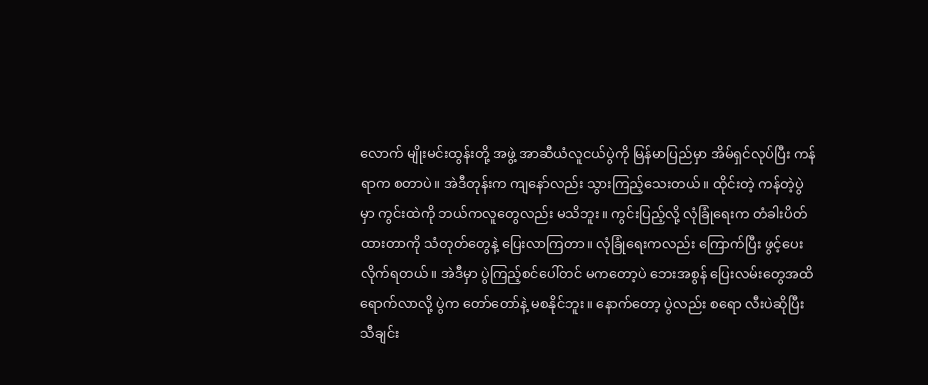လောက် မျိုးမင်းထွန်းတို့ အဖွဲ့ အာဆီယံလူငယ်ပွဲကို မြန်မာပြည်မှာ အိမ်ရှင်လုပ်ပြီး ကန်ရာက စတာပဲ။ အဲဒီတုန်းက ကျနော်လည်း သွားကြည့်သေးတယ်။ ထိုင်းတဲ့ ကန်တဲ့ပွဲမှာ ကွင်းထဲကို ဘယ်ကလူတွေလည်း မသိဘူး။ ကွင်းပြည့်လို့ လုံခြုံရေးက တံခါးပိတ်ထားတာကို သံတုတ်တွေနဲ့ ပြေးလာကြတာ။ လုံခြုံရေးကလည်း ကြောက်ပြီး ဖွင့်ပေးလိုက်ရတယ်။ အဲဒီမှာ ပွဲကြည့်စင်ပေါ်တင် မကတော့ပဲ ဘေးအစွန် ပြေးလမ်းတွေအထိ ရောက်လာလို့ ပွဲက တော်တော်နဲ့ မစနိုင်ဘူး။ နောက်တော့ ပွဲလည်း စရော လီးပဲဆိုပြီး သီချင်း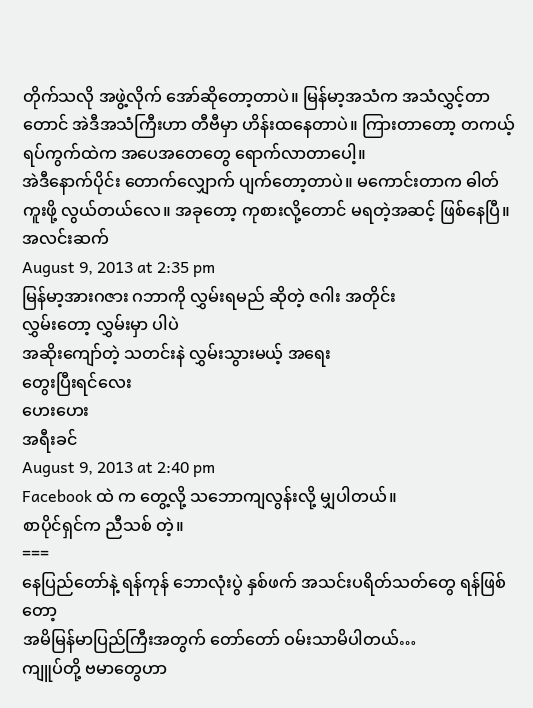တိုက်သလို အဖွဲ့လိုက် အော်ဆိုတော့တာပဲ။ မြန်မာ့အသံက အသံလွှင့်တာတောင် အဲဒီအသံကြီးဟာ တီဗီမှာ ဟိန်းထနေတာပဲ။ ကြားတာတော့ တကယ့် ရပ်ကွက်ထဲက အပေအတေတွေ ရောက်လာတာပေါ့။
အဲဒီနောက်ပိုင်း တောက်လျှောက် ပျက်တော့တာပဲ။ မကောင်းတာက ဓါတ်ကူးဖို့ လွယ်တယ်လေ။ အခုတော့ ကုစားလို့တောင် မရတဲ့အဆင့် ဖြစ်နေပြီ။
အလင်းဆက်
August 9, 2013 at 2:35 pm
မြန်မာ့အားဂဇား ဂဘာကို လွှမ်းရမည် ဆိုတဲ့ ဇဂါး အတိုင်း
လွှမ်းတော့ လွှမ်းမှာ ပါပဲ
အဆိုးကျော်တဲ့ သတင်းနဲ လွှမ်းသွားမယ့် အရေး
တွေးပြီးရင်လေး
ဟေးဟေး
အရီးခင်
August 9, 2013 at 2:40 pm
Facebook ထဲ က တွေ့လို့ သဘောကျလွန်းလို့ မျှပါတယ်။
စာပိုင်ရှင်က ညီသစ် တဲ့။
===
နေပြည်တော်နဲ့ ရန်ကုန် ဘောလုံးပွဲ နှစ်ဖက် အသင်းပရိတ်သတ်တွေ ရန်ဖြစ်တော့
အမိမြန်မာပြည်ကြီးအတွက် တော်တော် ဝမ်းသာမိပါတယ်…
ကျူပ်တို့ ဗမာတွေဟာ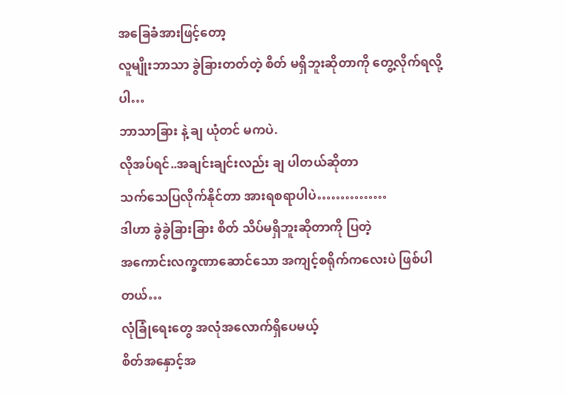အခြေခံအားဖြင့်တော့
လူမျိုးဘာသာ ခွဲခြားတတ်တဲ့ စိတ် မရှိဘူးဆိုတာကို တွေ့လိုက်ရလို့ပါ…
ဘာသာခြား နဲ့ ချ ယုံတင် မကပဲ.
လိုအပ်ရင်..အချင်းချင်းလည်း ချ ပါတယ်ဆိုတာ
သက်သေပြလိုက်နိုင်တာ အားရစရာပါပဲ……………
ဒါဟာ ခွဲခွဲခြားခြား စိတ် သိပ်မရှိဘူးဆိုတာကို ပြတဲ့
အကောင်းလက္ခဏာဆောင်သော အကျင့်စရိုက်ကလေးပဲ ဖြစ်ပါတယ်…
လုံခြုံရေးတွေ အလုံအလောက်ရှိပေမယ့်
စိတ်အနှောင့်အ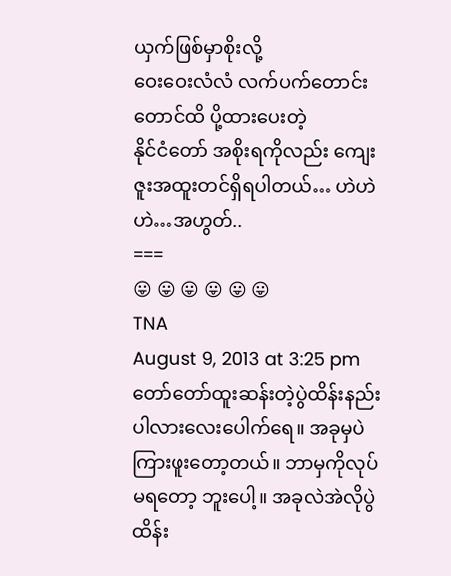ယှက်ဖြစ်မှာစိုးလို့
ဝေးဝေးလံလံ လက်ပက်တောင်းတောင်ထိ ပို့ထားပေးတဲ့
နိုင်ငံတော် အစိုးရကိုလည်း ကျေးဇူးအထူးတင်ရှိရပါတယ်… ဟဲဟဲဟဲ…အဟွတ်..
===
😛 😛 😛 😛 😛 😛
TNA
August 9, 2013 at 3:25 pm
တော်တော်ထူးဆန်းတဲ့ပွဲထိန်းနည်းပါလားလေးပေါက်ရေ။ အခုမှပဲကြားဖူးတော့တယ်။ ဘာမှကိုလုပ်မရတော့ ဘူးပေါ့။ အခုလဲအဲလိုပွဲထိန်း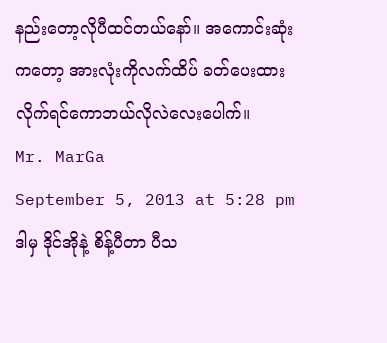နည်းတော့လိုပီထင်တယ်နော်။ အကောင်းဆုံးကတော့ အားလုံးကိုလက်ထိပ် ခတ်ပေးထားလိုက်ရင်ကောဘယ်လိုလဲလေးပေါက်။
Mr. MarGa
September 5, 2013 at 5:28 pm
ဒါမှ ဒိုင်အိုနဲ့ စိန့်ပီတာ ပီသ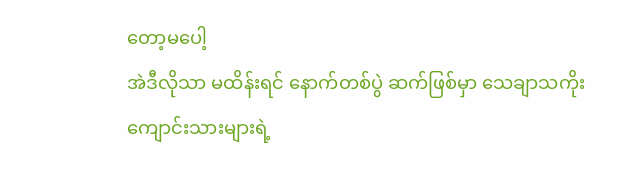တော့မပေါ့
အဲဒီလိုသာ မထိန်းရင် နောက်တစ်ပွဲ ဆက်ဖြစ်မှာ သေချာသကိုး
ကျောင်းသားများရဲ့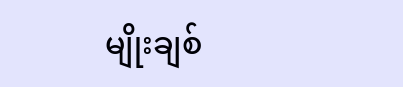မျိုးချစ်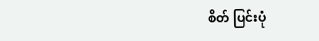စိတ် ပြင်းပုံ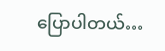ပြောပါတယ်…